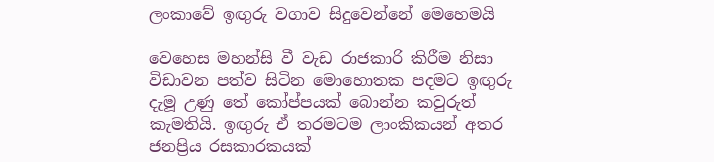ලංකාවේ ඉඟුරු වගාව සිදුවෙන්නේ මෙහෙමයි

වෙහෙස මහන්සි වී වැඩ රාජකාරි කිරීම නිසා විඩාවන පත්ව සිටින මොහොතක පදමට ඉඟුරු දැමූ උණු තේ කෝප්පයක් බොන්න කවුරුත් කැමතියි. ඉඟුරු ඒ තරමටම ලාංකිකයන් අතර ජනප්‍රිය රසකාරකයක්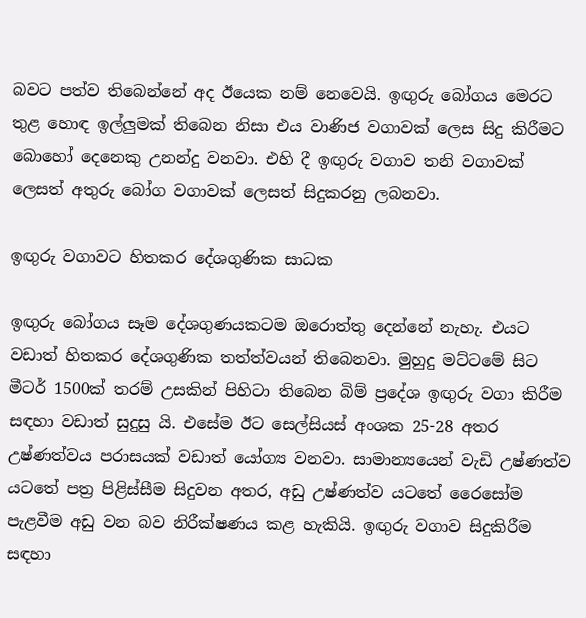බවට පත්ව තිබෙන්නේ අද ඊයෙක නම් නෙවෙයි. ඉඟුරු බෝගය මෙරට තුළ හොඳ ඉල්ලුමක් තිබෙන නිසා එය වාණිජ වගාවක් ලෙස සිදු කිරීමට බොහෝ දෙනෙකු උනන්දු වනවා. එහි දී ඉඟුරු වගාව තනි වගාවක් ලෙසත් අතුරු බෝග වගාවක් ලෙසත් සිදුකරනු ලබනවා.

ඉඟුරු වගාවට හිතකර දේශගුණික සාධක

ඉඟුරු බෝගය සෑම දේශගුණයකටම ඔරොත්තු දෙන්නේ නැහැ. එයට වඩාත් හිතකර දේශගුණික තත්ත්වයන් තිබෙනවා. මුහුදු මට්ටමේ සිට මීටර් 1500ක් තරම් උසකින් පිහිටා තිබෙන බිම් ප්‍රදේශ ඉඟුරු වගා කිරීම සඳහා වඩාත් සුදුසු යි. එසේම ඊට සෙල්සියස් අංශක 25-28 අතර උෂ්ණත්වය පරාසයක් වඩාත් යෝග්‍ය වනවා. සාමාන්‍යයෙන් වැඩි උෂ්ණත්ව යටතේ පත්‍ර පිළිස්සීම සිදුවන අතර, අඩු උෂ්ණත්ව යටතේ රෛසෝම පැළවීම අඩු වන බව නිරීක්ෂණය කළ හැකියි. ඉඟුරු වගාව සිදුකිරීම සඳහා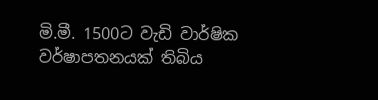මි.මී. 1500ට වැඩි වාර්ෂික වර්ෂාපතනයක් තිබිය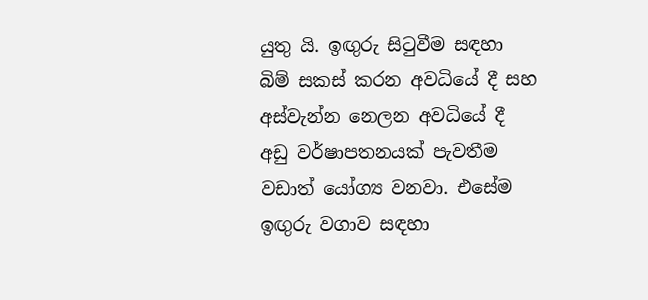යුතු යි. ඉඟුරු සිටුවීම සඳහා බිම් සකස් කරන අවධියේ දී සහ අස්වැන්න නෙලන අවධියේ දී අඩු වර්ෂාපතනයක් පැවතීම වඩාත් යෝග්‍ය වනවා. එසේම ඉඟුරු වගාව සඳහා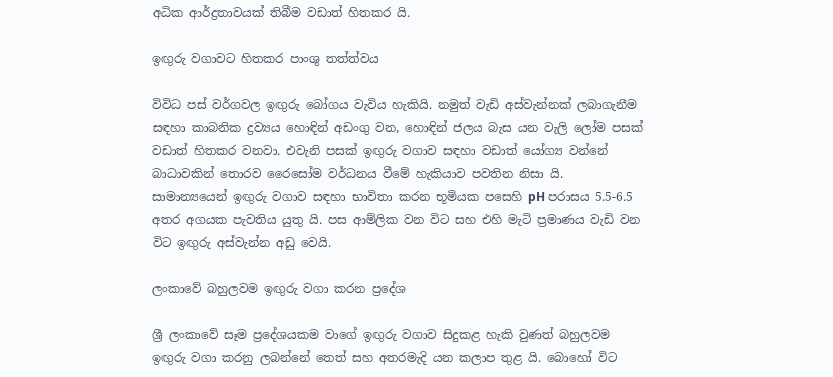අධික ආර්ද්‍රතාවයක් තිබීම වඩාත් හිතකර යි.

ඉඟුරු වගාවට හිතකර පාංශු තත්ත්වය

විවිධ පස් වර්ගවල ඉඟුරු බෝගය වැවිය හැකියි. නමුත් වැඩි අස්වැන්නක් ලබාගැනීම සඳහා කාබනික ද්‍රව්‍යය හොඳින් අඩංගු වන, හොඳින් ජලය බැස යන වැලි ලෝම පසක් වඩාත් හිතකර වනවා. එවැනි පසක් ඉඟුරු වගාව සඳහා වඩාත් යෝග්‍ය වන්නේ බාධාවකින් තොරව රෛසෝම වර්ධනය වීමේ හැකියාව පවතින නිසා යි.   සාමාන්‍යයෙන් ඉඟුරු වගාව සඳහා භාවිතා කරන භූමියක පසෙහි pH පරාසය 5.5-6.5 අතර අගයක පැවතිය යුතු යි. පස ආම්ලික වන විට සහ එහි මැටි ප්‍රමාණය වැඩි වන විට ඉඟුරු අස්වැන්න අඩු වෙයි.

ලංකාවේ බහුලවම ඉඟුරු වගා කරන ප්‍රදේශ

ශ්‍රී ලංකාවේ සෑම ප්‍රදේශයකම වාගේ ඉඟුරු වගාව සිදුකළ හැකි වුණත් බහුලවම ඉඟුරු වගා කරනු ලබන්නේ තෙත් සහ අතරමැදි යන කලාප තුළ යි. බොහෝ විට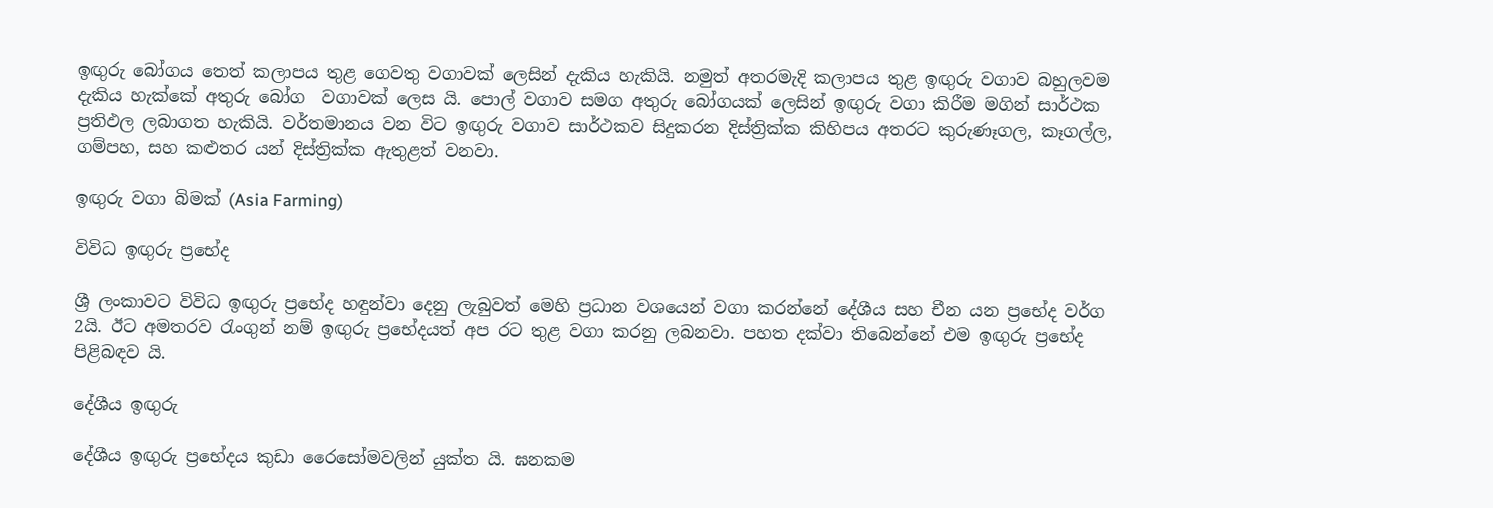ඉඟුරු බෝගය තෙත් කලාපය තුළ ගෙවතු වගාවක් ලෙසින් දැකිය හැකියි. නමුත් අතරමැදි කලාපය තුළ ඉඟුරු වගාව බහුලවම දැකිය හැක්කේ අතුරු බෝග  වගාවක් ලෙස යි. පොල් වගාව සමග අතුරු බෝගයක් ලෙසින් ඉඟුරු වගා කිරීම මගින් සාර්ථක ප්‍රතිඵල ලබාගත හැකියි. වර්තමානය වන විට ඉඟුරු වගාව සාර්ථකව සිදුකරන දිස්ත්‍රික්ක කිහිපය අතරට කුරුණෑගල, කෑගල්ල, ගම්පහ, සහ කළුතර යන් දිස්ත්‍රික්ක ඇතුළත් වනවා.

ඉඟුරු වගා බිමක් (Asia Farming)

විවිධ ඉඟුරු ප්‍රභේද

ශ්‍රී ලංකාවට විවිධ ඉඟුරු ප්‍රභේද හඳුන්වා දෙනු ලැබුවත් මෙහි ප්‍රධාන වශයෙන් වගා කරන්නේ දේශීය සහ චීන යන ප්‍රභේද වර්ග 2යි. ඊට අමතරව රැංගුන් නම් ඉඟුරු ප්‍රභේදයත් අප රට තුළ වගා කරනු ලබනවා. පහත දක්වා තිබෙන්නේ එම ඉඟුරු ප්‍රභේද පිළිබඳව යි.

දේශීය ඉඟුරු

දේශීය ඉඟුරු ප්‍රභේදය කුඩා රෛසෝමවලින් යුක්ත යි. ඝනකම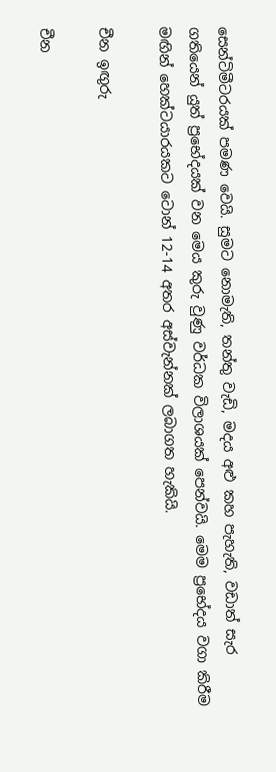සෙන්ටිමීටරයක් පමණ වෙයි. සුමට නොමැති, තන්තු වැඩි, මදය අළු කහ පැහැති, වඩාත් සැර ගතියෙන් යුත් ප්‍රභේදයක් වන මෙය කුරු වුණු වර්ධක විලාශයක් පෙන්වයි. මෙම ප්‍රභේදය වගා කිරීම මඟින් හෙක්ටයාරයකට ටොන් 12-14 අතර අස්වැන්නක් ලබාගත හැකියි.

චීන ඉඟුරු

චීන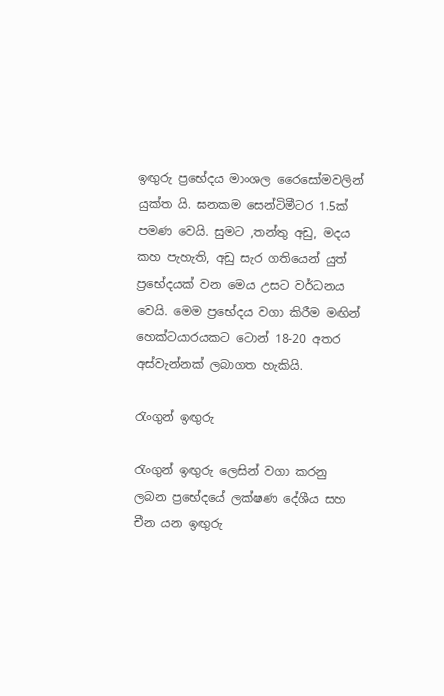ඉඟුරු ප්‍රභේදය මාංශල රෛසෝමවලින් යුක්ත යි. ඝනකම සෙන්ටිමීටර 1.5ක් පමණ වෙයි. සුමට ,තන්තු අඩු, මදය කහ පැහැති, අඩු සැර ගතියෙන් යුත්  ප්‍රභේදයක් වන මෙය උසට වර්ධනය වෙයි. මෙම ප්‍රභේදය වගා කිරීම මඟින් හෙක්ටයාරයකට ටොන් 18-20 අතර අස්වැන්නක් ලබාගත හැකියි.

රැංගුන් ඉඟුරු

රැංගුන් ඉඟුරු ලෙසින් වගා කරනු ලබන ප්‍රභේදයේ ලක්ෂණ දේශීය සහ චීන යන ඉඟුරු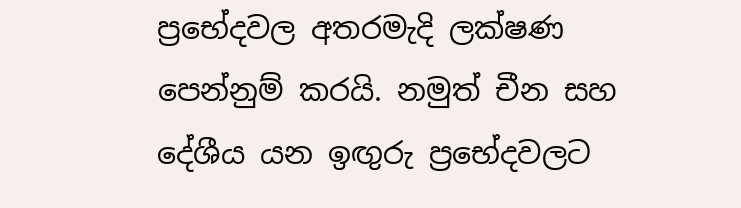ප්‍රභේදවල අතරමැදි ලක්ෂණ පෙන්නුම් කරයි. නමුත් චීන සහ දේශීය යන ඉඟුරු ප්‍රභේදවලට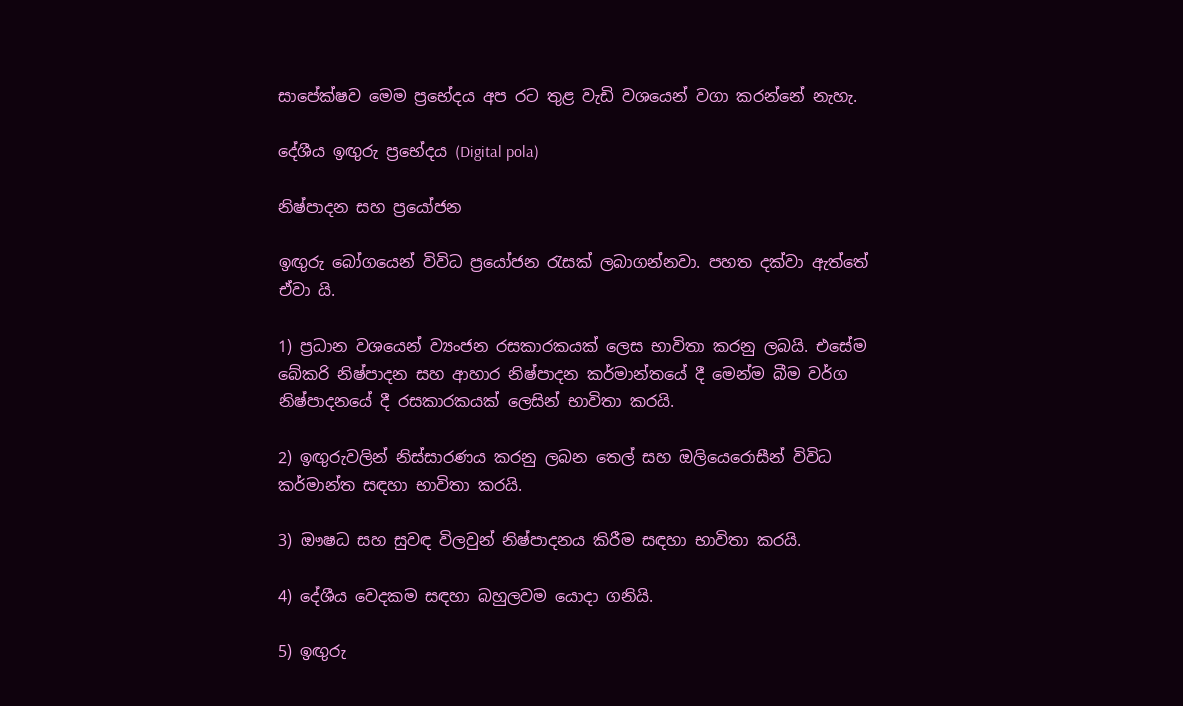සාපේක්ෂව මෙම ප්‍රභේදය අප රට තුළ වැඩි වශයෙන් වගා කරන්නේ නැහැ.

දේශීය ඉඟුරු ප්‍රභේදය (Digital pola)

නිෂ්පාදන සහ ප්‍රයෝජන

ඉඟුරු බෝගයෙන් විවිධ ප්‍රයෝජන රැසක් ලබාගන්නවා. පහත දක්වා ඇත්තේ ඒවා යි.

1) ප්‍රධාන වශයෙන් ව්‍යංජන රසකාරකයක් ලෙස භාවිතා කරනු ලබයි. එසේම බේකරි නිෂ්පාදන සහ ආහාර නිෂ්පාදන කර්මාන්තයේ දී මෙන්ම බීම වර්ග නිෂ්පාදනයේ දී රසකාරකයක් ලෙසින් භාවිතා කරයි.

2) ඉඟුරුවලින් නිස්සාරණය කරනු ලබන තෙල් සහ ඔලියෙරොසීන් විවිධ කර්මාන්ත සඳහා භාවිතා කරයි.

3) ඖෂධ සහ සුවඳ විලවුන් නිෂ්පාදනය කිරීම සඳහා භාවිතා කරයි.

4) දේශීය වෙදකම සඳහා බහුලවම යොදා ගනියි.

5) ඉඟුරු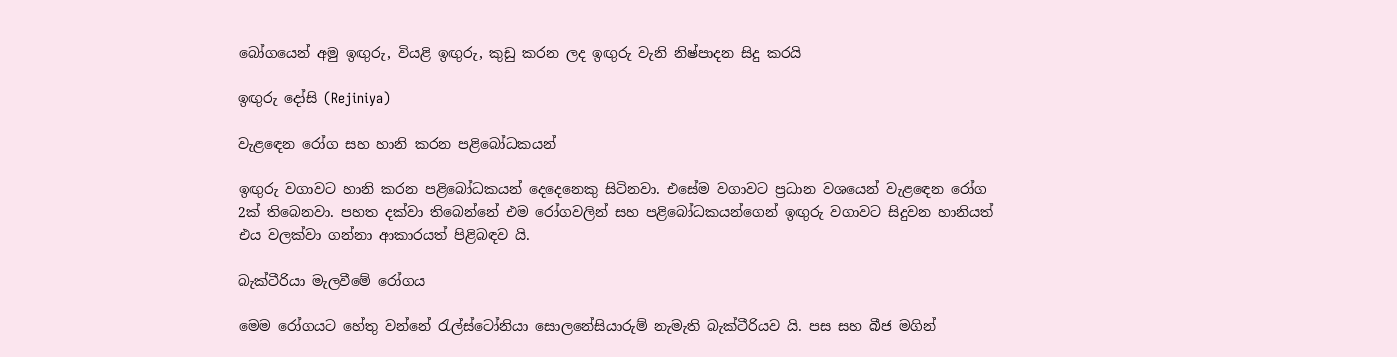බෝගයෙන් අමු ඉඟුරු, වියළි ඉඟුරු, කුඩු කරන ලද ඉඟුරු වැනි නිෂ්පාදන සිදු කරයි

ඉඟුරු දෝසි (Rejiniya)

වැළඳෙන රෝග සහ හානි කරන පළිබෝධකයන්

ඉඟුරු වගාවට හානි කරන පළිබෝධකයන් දෙදෙනෙකු සිටිනවා. එසේම වගාවට ප්‍රධාන වශයෙන් වැළඳෙන රෝග 2ක් තිබෙනවා. පහත දක්වා තිබෙන්නේ එම රෝගවලින් සහ පළිබෝධකයන්ගෙන් ඉඟුරු වගාවට සිදුවන හානියත් එය වලක්වා ගන්නා ආකාරයත් පිළිබඳව යි.

බැක්ටීරියා මැලවීමේ රෝගය

මෙම රෝගයට හේතු වන්නේ රැල්ස්ටෝනියා සොලනේසියාරුම් නැමැති බැක්ටීරියව යි. පස සහ බීජ මගින්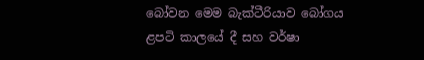බෝවන මෙම බැක්ටීරියාව බෝගය ළපටි කාලයේ දී සහ වර්ෂා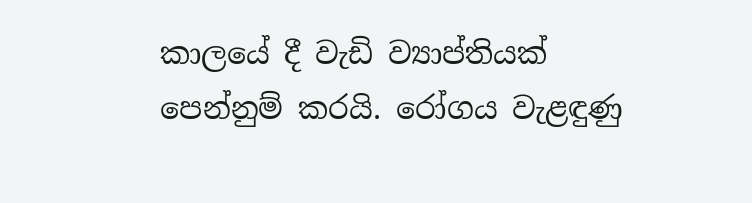කාලයේ දී වැඩි ව්‍යාප්තියක් පෙන්නුම් කරයි. රෝගය වැළඳුණු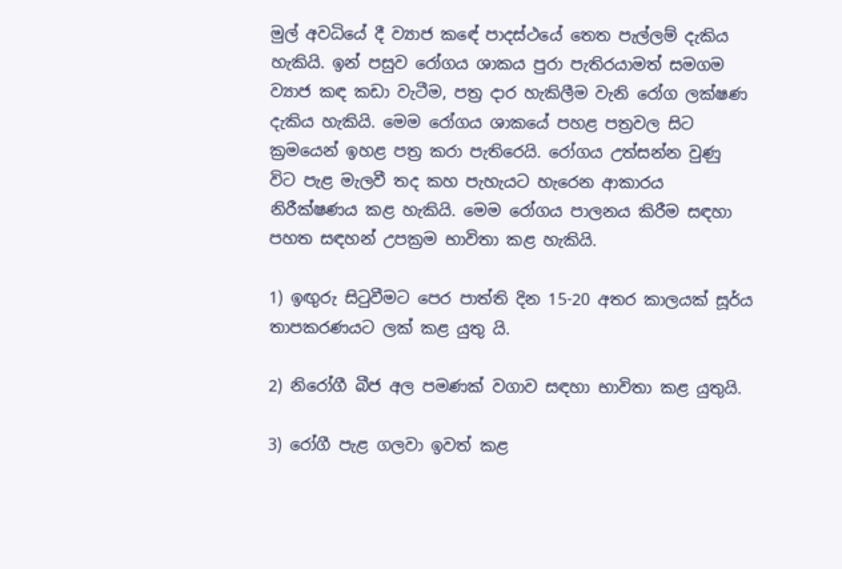මුල් අවධියේ දී ව්‍යාජ කඳේ පාදස්ථයේ තෙත පැල්ලම් දැකිය හැකියි. ඉන් පසුව රෝගය ශාකය පුරා පැතිරයාමත් සමගම ව්‍යාජ කඳ කඩා වැටීම, පත්‍ර දාර හැකිලීම වැනි රෝග ලක්ෂණ දැකිය හැකියි. මෙම රෝගය ශාකයේ පහළ පත්‍රවල සිට ක්‍රමයෙන් ඉහළ පත්‍ර කරා පැතිරෙයි. රෝගය උත්සන්න වුණු විට පැළ මැලවී තද කහ පැහැයට හැරෙන ආකාරය නිරීක්ෂණය කළ හැකියි. මෙම රෝගය පාලනය කිරීම සඳහා පහත සඳහන් උපක්‍රම භාවිතා කළ හැකියි.

1) ඉඟුරු සිටුවීමට පෙර පාත්ති දින 15-20 අතර කාලයක් සූර්ය තාපකරණයට ලක් කළ යුතු යි.

2) නිරෝගී බීජ අල පමණක් වගාව සඳහා භාවිතා කළ යුතුයි.

3) රෝගී පැළ ගලවා ඉවත් කළ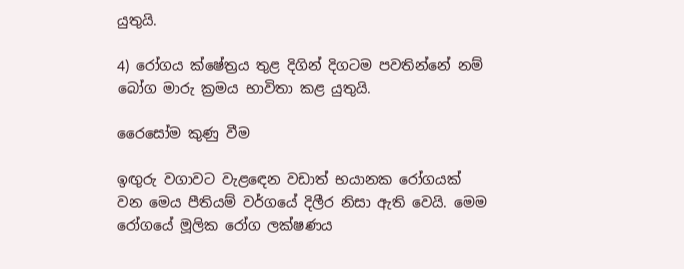යුතුයි.

4) රෝගය ක්ෂේත්‍රය තුළ දිගින් දිගටම පවතින්නේ නම් බෝග මාරු ක්‍රමය භාවිතා කළ යුතුයි.

රෛසෝම කුණු වීම

ඉඟුරු වගාවට වැළඳෙන වඩාත් භයානක රෝගයක් වන මෙය පීතියම් වර්ගයේ දිලීර නිසා ඇති වෙයි. මෙම රෝගයේ මූලික රෝග ලක්ෂණය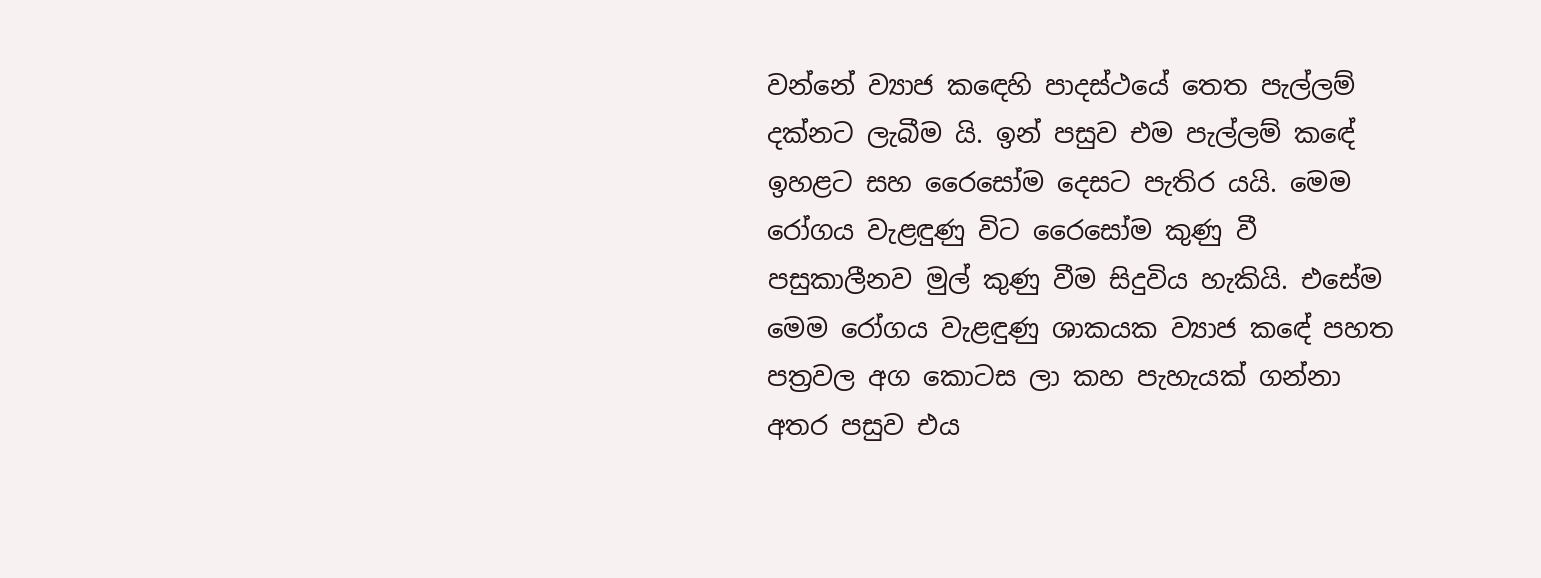වන්නේ ව්‍යාජ කඳෙහි පාදස්ථයේ තෙත පැල්ලම් දක්නට ලැබීම යි. ඉන් පසුව එම පැල්ලම් කඳේ ඉහළට සහ රෛසෝම දෙසට පැතිර යයි. මෙම රෝගය වැළඳුණු විට රෛසෝම කුණු වී පසුකාලීනව මුල් කුණු වීම සිදුවිය හැකියි. එසේම මෙම රෝගය වැළඳුණු ශාකයක ව්‍යාජ කඳේ පහත පත්‍රවල අග කොටස ලා කහ පැහැයක් ගන්නා අතර පසුව එය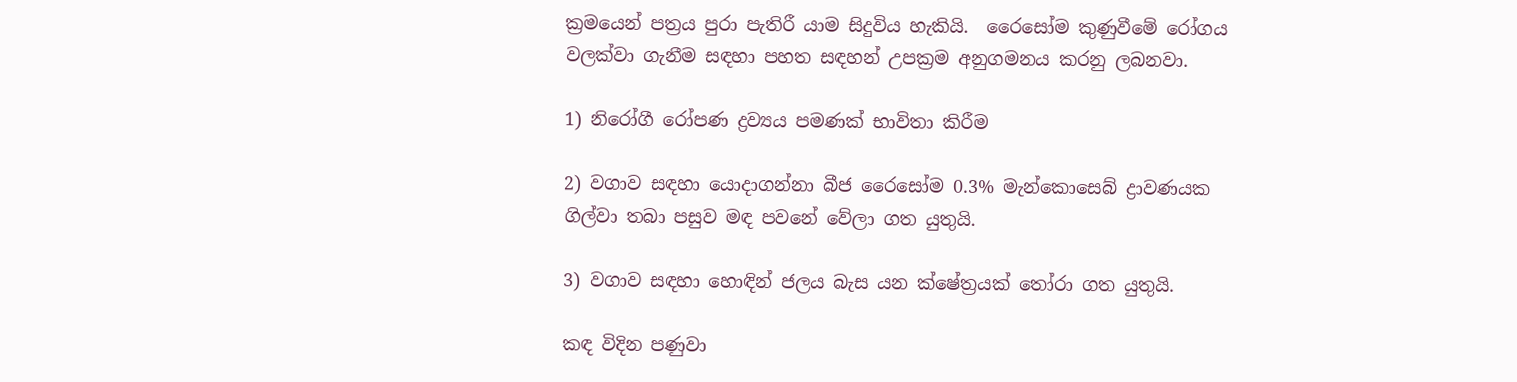ක්‍රමයෙන් පත්‍රය පුරා පැතිරී යාම සිදුවිය හැකියි.  රෛසෝම කුණුවීමේ රෝගය වලක්වා ගැනීම සඳහා පහත සඳහන් උපක්‍රම අනුගමනය කරනු ලබනවා.

1) නිරෝගී රෝපණ ද්‍රව්‍යය පමණක් භාවිතා කිරීම

2) වගාව සඳහා යොදාගන්නා බීජ රෛසෝම 0.3% මැන්කොසෙබ් ද්‍රාවණයක ගිල්වා තබා පසුව මඳ පවනේ වේලා ගත යුතුයි.

3) වගාව සඳහා හොඳින් ජලය බැස යන ක්ෂේත්‍රයක් තෝරා ගත යුතුයි.

කඳ විදින පණුවා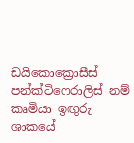ඩයිකොක්‍රොසීස් පන්ක්ටිෆෙරාලිස් නම් කෘමියා ඉඟුරු ශාකයේ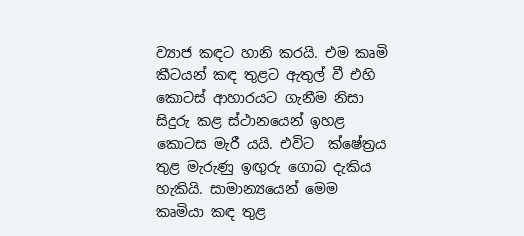ව්‍යාජ කඳට හානි කරයි. එම කෘමි කීටයන් කඳ තුළට ඇතුල් වී එහි කොටස් ආහාරයට ගැනීම නිසා සිදුරු කළ ස්ථානයෙන් ඉහළ කොටස මැරී යයි. එවිට  ක්ෂේත්‍රය තුළ මැරුණු ඉඟුරු ගොබ දැකිය හැකියි. සාමාන්‍යයෙන් මෙම කෘමියා කඳ තුළ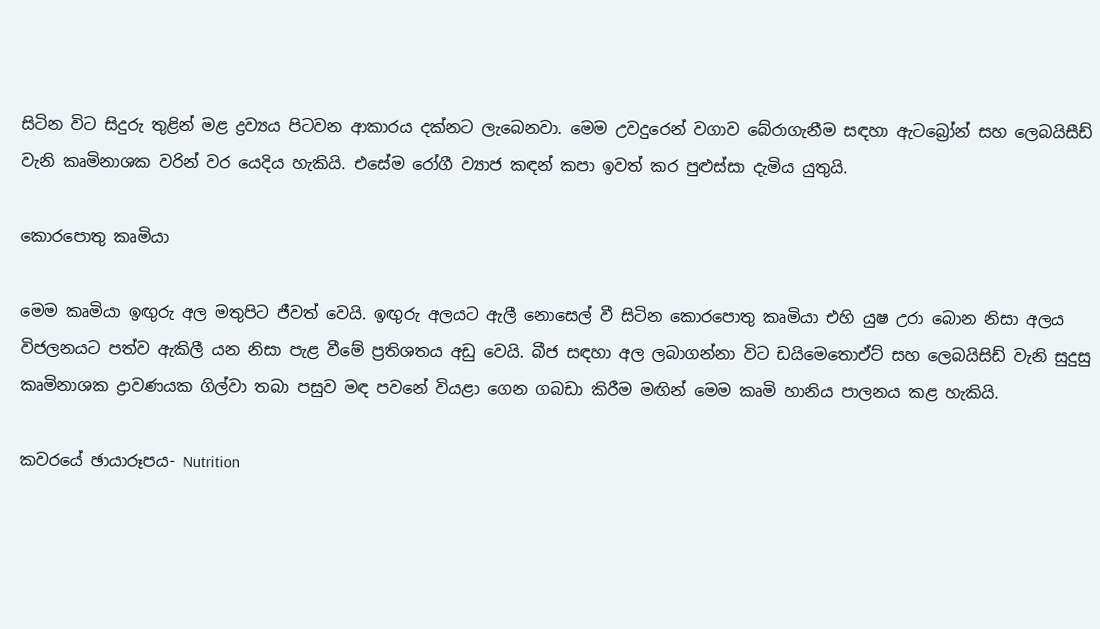සිටින විට සිදුරු තුළින් මළ ද්‍රව්‍යය පිටවන ආකාරය දක්නට ලැබෙනවා. මෙම උවදුරෙන් වගාව බේරාගැනීම සඳහා ඇටබ්‍රෝන් සහ ලෙබයිසීඩ් වැනි කෘමිනාශක වරින් වර යෙදිය හැකියි. එසේම රෝගී ව්‍යාජ කඳන් කපා ඉවත් කර පුළුස්සා දැමිය යුතුයි.

කොරපොතු කෘමියා

මෙම කෘමියා ඉඟුරු අල මතුපිට ජීවත් වෙයි. ඉඟුරු අලයට ඇලී නොසෙල් වී සිටින කොරපොතු කෘමියා එහි යුෂ උරා බොන නිසා අලය විජලනයට පත්ව ඇකිලී යන නිසා පැළ වීමේ ප්‍රතිශතය අඩු වෙයි. බීජ සඳහා අල ලබාගන්නා විට ඩයිමෙතොඒට් සහ ලෙබයිසිඩ් වැනි සුදුසු කෘමිනාශක ද්‍රාවණයක ගිල්වා තබා පසුව මඳ පවනේ වියළා ගෙන ගබඩා කිරීම මඟින් මෙම කෘමි හානිය පාලනය කළ හැකියි.

කවරයේ ඡායාරූපය- Nutrition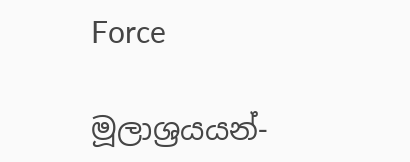Force

මූලාශ්‍රයයන්-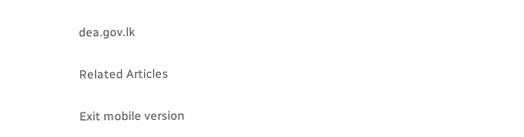dea.gov.lk

Related Articles

Exit mobile version